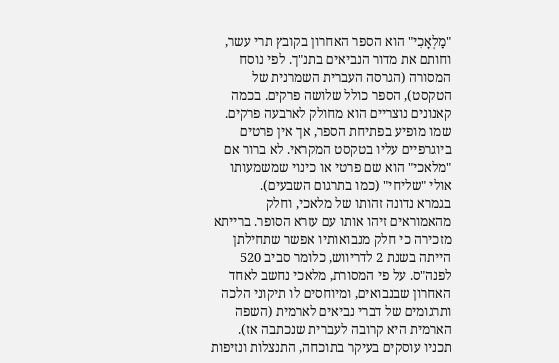"מַלְאָכִי" הוא הספר האחרון בקובץ תרי עשר, וחותם את מדור הנביאים בתנ"ך. לפי נוסח המסורה (הגרסה העברית השמרנית של הטקסט), הספר כולל שלושה פרקים. בכמה קאנונים נוצריים הוא מחולק לארבעה פרקים. שמו מופיע בפתיחת הספר, אך אין פרטים ביוגרפיים עליו בטקסט המקראי. לא ברור אם "מלאכי" הוא שם פרטי או כינוי שמשמעותו אולי "שליחי" (כמו בתרגום השבעים).
בגמרא נדונה זהותו של מלאכי, וחלק מהאמוראים זיהו אותו עם עזרא הסופר. ברייתא מזכירה כי חלק מנבואותיו אפשר שתחילתן הייתה בשנת 2 לדריווש, כלומר סביב 520 לפנה"ס. על פי המסורת, מלאכי נחשב לאחד האחרון שבנבואים, ומיוחסים לו תיקוני הלכה ותרגומים של דברי נביאים לארמית (השפה הארמית היא קרובה לעברית שנכתבה אז).
תכניו עוסקים בעיקר בתוכחה, התנצלות ונזיפות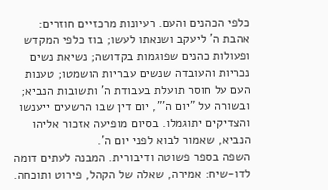כלפי הכהנים והעם. רעיונות מרכזיים חוזרים: אהבת ה' ליעקב ושנאתו לעשו; בוז כלפי המקדש ופעולות כהנים שפוגמות בקדושה; נשיאת נשים נכריות והעובדה שנשים עבריות הושמטו; טענות העם על חוסר תועלת בעבודת ה' ותשובות הנביא; ובשורה על "יום ה'", יום דין שבו הרשעים ייענשו והצדיקים יתוגמלו. בסיום מופיעה אזכור אליהו הנביא, שאמור לבוא לפני יום ה'.
השפה בספר פשוטה ודיבורית. המבנה לעתים דומה לדו-שיח: אמירה, שאלה של הקהל, פירוט ותוכחה.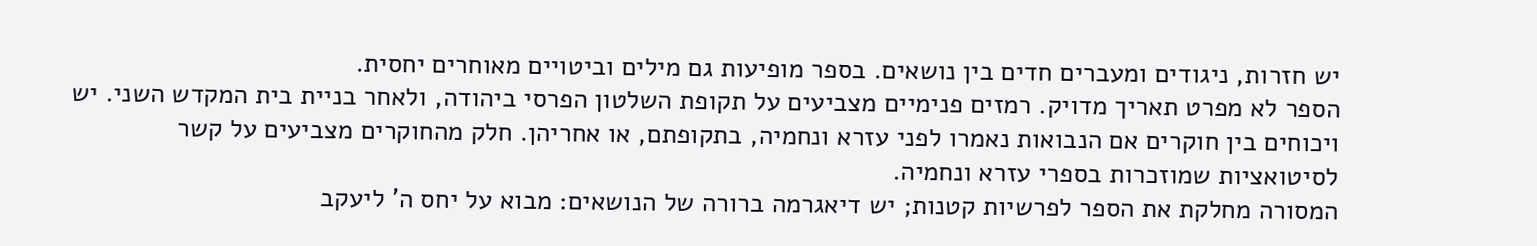יש חזרות, ניגודים ומעברים חדים בין נושאים. בספר מופיעות גם מילים וביטויים מאוחרים יחסית.
הספר לא מפרט תאריך מדויק. רמזים פנימיים מצביעים על תקופת השלטון הפרסי ביהודה, ולאחר בניית בית המקדש השני. יש ויכוחים בין חוקרים אם הנבואות נאמרו לפני עזרא ונחמיה, בתקופתם, או אחריהן. חלק מהחוקרים מצביעים על קשר לסיטואציות שמוזכרות בספרי עזרא ונחמיה.
המסורה מחלקת את הספר לפרשיות קטנות; יש דיאגרמה ברורה של הנושאים: מבוא על יחס ה' ליעקב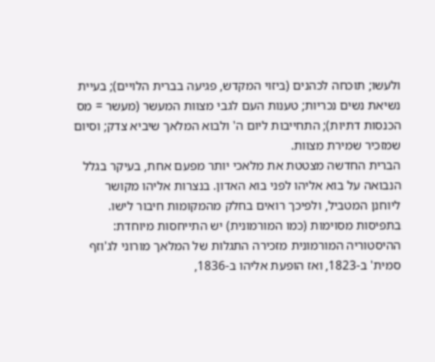ולעשו; תוכחה לכהנים (ביזוי המקדש, פגיעה בברית הלויים); בעיית נשיאת נשים נכריות; טענות העם לגבי מצוות המעשר (מעשר = מס הכנסות דתיות); התחייבות ליום ה' ולבוא המלאך שיביא צדק; וסיום שמזכיר שמירת מצוות.
הברית החדשה מצטטת את מלאכי יותר מפעם אחת, בעיקר בגלל הנבואה על בוא אליהו לפני בוא האדון. בנצרות אליהו מקושר ליוחנן המטביל, ולפיכך רואים בחלק מהמקומות חיבור לישו. בתפיסות מסוימות (כמו המורמונית) יש התייחסות מיוחדת: ההיסטוריה המורמונית מזכירה התגלות של המלאך מורוני לג'וזף סמית' ב-1823, ואז הופעת אליהו ב-1836,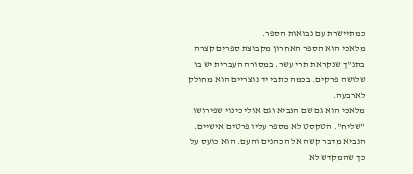כמתיישרת עם נבואות הספר.
מלאכי הוא הספר האחרון מקבוצת ספרים קצרה בתנ"ך שנקראת תרי עשר. במסורה העברית יש בו שלושה פרקים. בכמה כתבי יד נוצריים הוא מחולק לארבעה.
מלאכי הוא גם שם הנביא וגם אולי כינוי שפירושו "שליח". הטקסט לא מספר עליו פרטים אישיים.
הנביא מדבר קשה אל הכהנים והעם. הוא כועס על כך שהמקדש לא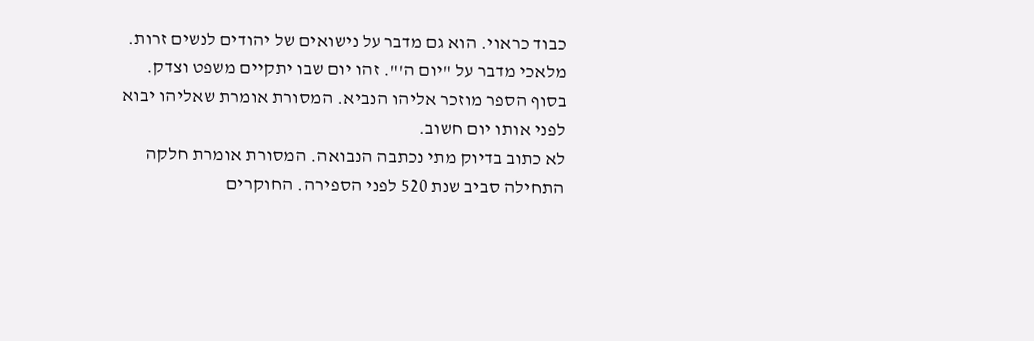כבוד כראוי. הוא גם מדבר על נישואים של יהודים לנשים זרות. מלאכי מדבר על "יום ה'". זהו יום שבו יתקיים משפט וצדק.
בסוף הספר מוזכר אליהו הנביא. המסורת אומרת שאליהו יבוא לפני אותו יום חשוב.
לא כתוב בדיוק מתי נכתבה הנבואה. המסורת אומרת חלקה התחילה סביב שנת 520 לפני הספירה. החוקרים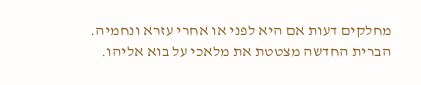מחלקים דעות אם היא לפני או אחרי עזרא ונחמיה.
הברית החדשה מצטטת את מלאכי על בוא אליהו.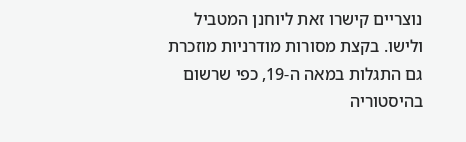נוצריים קישרו זאת ליוחנן המטביל ולישו. בקצת מסורות מודרניות מוזכרת גם התגלות במאה ה-19, כפי שרשום בהיסטוריה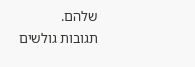שלהם.
תגובות גולשים